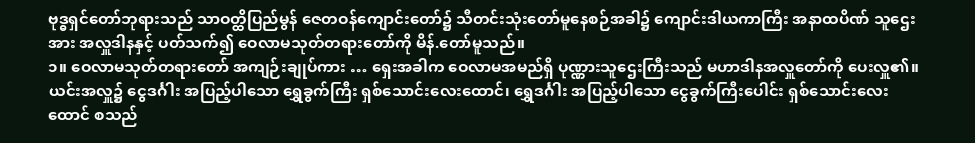ဗုဒ္ဓရှင်တော်ဘုရားသည် သာဝတ္ထိပြည်မွန် ဇေတဝန်ကျောင်းတော်၌ သီတင်းသုံးတော်မူနေစဉ်အခါ၌ ကျောင်းဒါယကာကြီး အနာထပိဏ် သူဌေးအား အလှူဒါနနှင့် ပတ်သက်၍ ဝေလာမသုတ်တရားတော်ကို မိန်.တော်မူသည်။
၁။ ဝေလာမသုတ်တရားတော် အကျဉ်းချုပ်ကား … ရှေးအခါက ဝေလာမအမည်ရှိ ပုဏ္ဏားသူဌေးကြီးသည် မဟာဒါနအလှူတော်ကို ပေးလှူ၏။ ယင်းအလှူ၌ ငွေဒင်္ဂါး အပြည့်ပါသော ရွှေခွက်ကြီး ရှစ်သောင်းလေးထောင်၊ ရွှေဒင်္ဂါး အပြည့်ပါသော ငွေခွက်ကြီးပေါင်း ရှစ်သောင်းလေးထောင် စသည်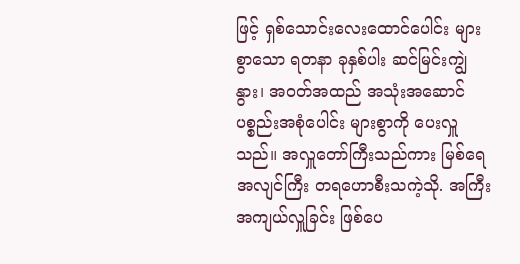ဖြင့် ရှစ်သောင်းလေးထောင်ပေါင်း များစွာသော ရတနာ ခုနှစ်ပါး ဆင်မြင်းကျွဲနွား၊ အဝတ်အထည် အသုံးအဆောင် ပစ္စည်းအစုံပေါင်း များစွာကို ပေးလှူသည်။ အလှူတော်ကြီးသည်ကား မြစ်ရေအလျင်ကြီး တရဟောစီးသကဲ့သို. အကြီးအကျယ်လှူခြင်း ဖြစ်ပေ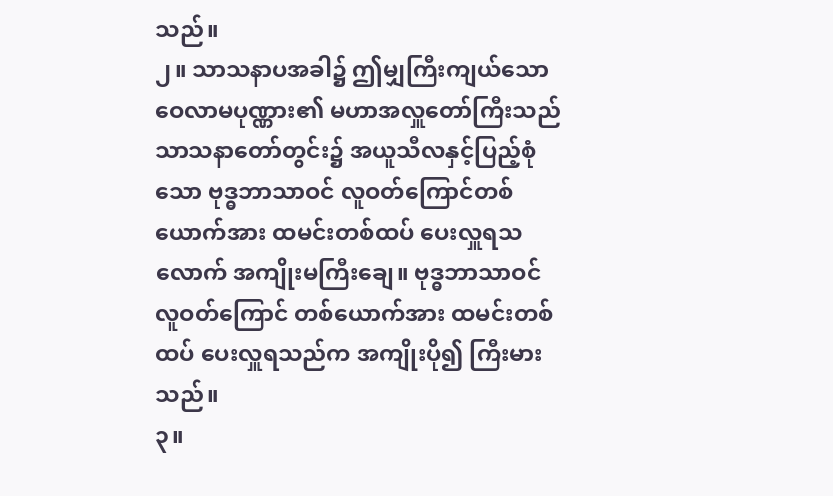သည်။
၂။ သာသနာပအခါ၌ ဤမျှကြီးကျယ်သော ဝေလာမပုဏ္ဏား၏ မဟာအလှူတော်ကြီးသည် သာသနာတော်တွင်း၌ အယူသီလနှင့်ပြည့်စုံသော ဗုဒ္ဓဘာသာဝင် လူဝတ်ကြောင်တစ်ယောက်အား ထမင်းတစ်ထပ် ပေးလှူရသလောက် အကျိုးမကြီးချေ။ ဗုဒ္ဓဘာသာဝင် လူဝတ်ကြောင် တစ်ယောက်အား ထမင်းတစ်ထပ် ပေးလှူရသည်က အကျိုးပို၍ ကြီးမားသည်။
၃။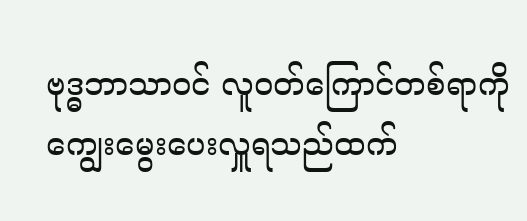ဗုဒ္ဓဘာသာဝင် လူဝတ်ကြောင်တစ်ရာကို ကျွေးမွေးပေးလှူရသည်ထက်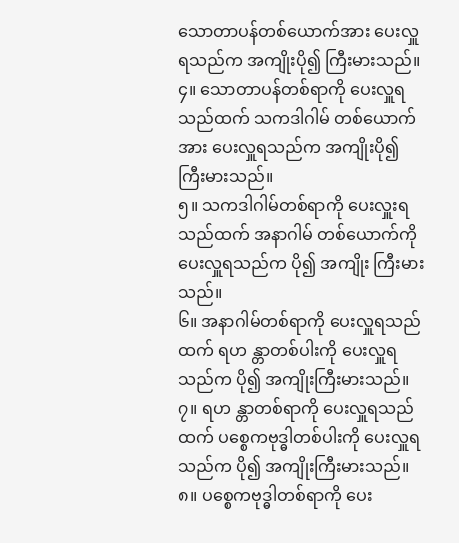သောတာပန်တစ်ယောက်အား ပေးလှူရသည်က အကျိုးပို၍ ကြီးမားသည်။
၄။ သောတာပန်တစ်ရာကို ပေးလှူရသည်ထက် သကဒါဂါမ် တစ်ယောက်အား ပေးလှူရသည်က အကျိုးပို၍ ကြီးမားသည်။
၅။ သကဒါဂါမ်တစ်ရာကို ပေးလှူးရသည်ထက် အနာဂါမ် တစ်ယောက်ကို ပေးလှူရသည်က ပို၍ အကျိုး ကြီးမားသည်။
၆။ အနာဂါမ်တစ်ရာကို ပေးလှူရသည်ထက် ရဟ န္တာတစ်ပါးကို ပေးလှူရသည်က ပို၍ အကျိုးကြီးမားသည်။
၇။ ရဟ န္တာတစ်ရာကို ပေးလှူရသည်ထက် ပစ္စေကဗုဒ္ဓါတစ်ပါးကို ပေးလှူရသည်က ပို၍ အကျိုးကြီးမားသည်။
၈။ ပစ္စေကဗုဒ္ဓါတစ်ရာကို ပေး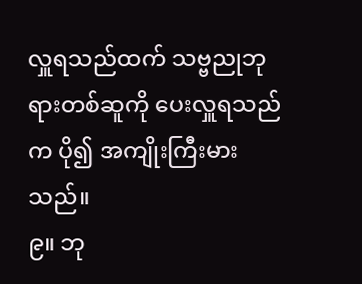လှူရသည်ထက် သဗ္ဗညုဘုရားတစ်ဆူကို ပေးလှူရသည်က ပို၍ အကျိုးကြီးမားသည်။
၉။ ဘု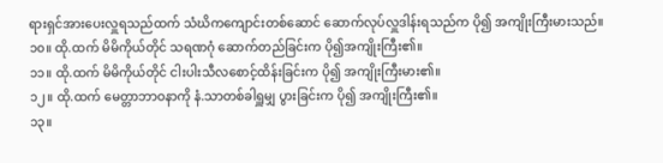ရားရှင်အားပေးလှူရသည်ထက် သံဃိကကျောင်းတစ်ဆောင် ဆောက်လုပ်လှူဒါန်းရသည်က ပို၍ အကျိုးကြီးမားသည်။
၁၀။ ထို.ထက် မိမိကိုယ်တိုင် သရဏဂုံ ဆောက်တည်ခြင်းက ပို၍အကျိုးကြီး၏။
၁၁။ ထို.ထက် မိမိကိုယ်တိုင် ငါးပါးသီလစောင့်ထိန်းခြင်းက ပို၍ အကျိုးကြီးမား၏။
၁၂။ ထို.ထက် မေတ္တာဘာဝနာကို နံ.သာတစ်ခါရှူမျှ ပွားခြင်းက ပို၍ အကျိုးကြီး၏။
၁၃။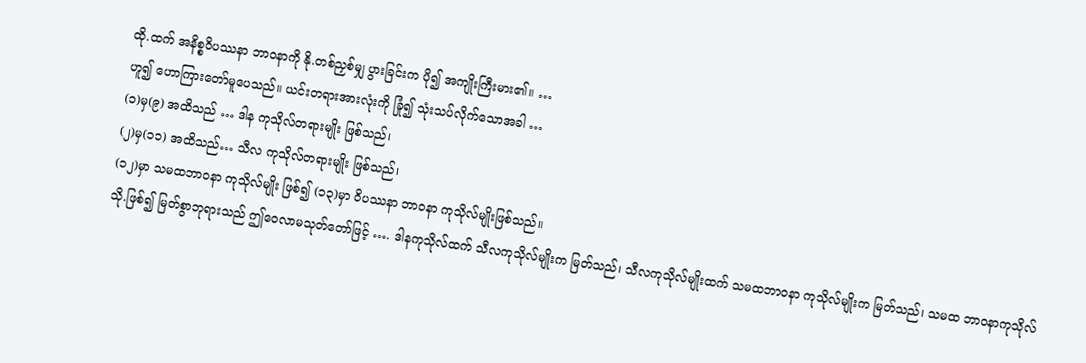ထို.ထက် အနိစ္စဝိပဿနာ ဘာဝနာကို နို.တစ်ညှစ်မျှ ပွားခြင်းက ပို၍ အကျိုးကြီးမား၏။ …
ဟူ၍ ဟောကြားတော်မူပေသည်။ ယင်းတရားအားလုံးကို ခြုံ၍ သုံးသပ်လိုက်သောအခါ …
(၁)မှ(၉) အထိသည် … ဒါန ကုသိုလ်တရားမျိုး ဖြစ်သည်၊
(၂)မှ(၁၁) အထိသည်… သီလ ကုသိုလ်တရားမျိုး ဖြစ်သည်၊
(၁၂)မှာ သမထဘာဝနာ ကုသိုလ်မျိုး ဖြစ်၍ (၁၃)မှာ ဝိပဿနာ ဘာဝနာ ကုသိုလ်မျိုးဖြစ်သည်။
သို.ဖြစ်၍ မြတ်စွာဘုရားသည် ဤဝေလာမသုတ်တော်ဖြင့် …. ဒါနကုသိုလ်ထက် သီလကုသိုလ်မျိုးက မြတ်သည်၊ သီလကုသိုလ်မျိုးထက် သမထဘာဝနာ ကုသိုလ်မျိုးက မြတ်သည်၊ သမထ ဘာဝနာကုသိုလ်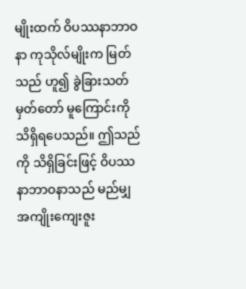မျိုးထက် ဝိပဿနာဘာဝနာ ကုသိုလ်မျိုးက မြတ်သည် ဟူ၍ ခွဲခြားသတ်မှတ်တော် မူကြောင်းကို သိရှိရပေသည်။ ဤသည်ကို သိရှိခြင်းဖြင့် ဝိပဿနာဘာဝနာသည် မည်မျှ အကျိုးကျေးဇူး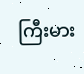ကြီးမား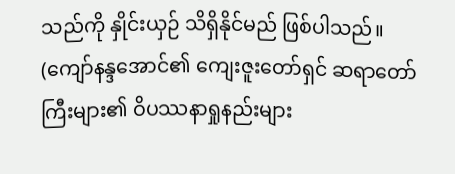သည်ကို နှိုင်းယှဉ် သိရှိနိုင်မည် ဖြစ်ပါသည်။
(ကျော်နန္ဒအောင်၏ ကျေးဇူးတော်ရှင် ဆရာတော်ကြီးများ၏ ဝိပဿနာရှုနည်းများ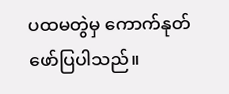ပထမတွဲမှ ကောက်နုတ်ဖော်ပြပါသည်။